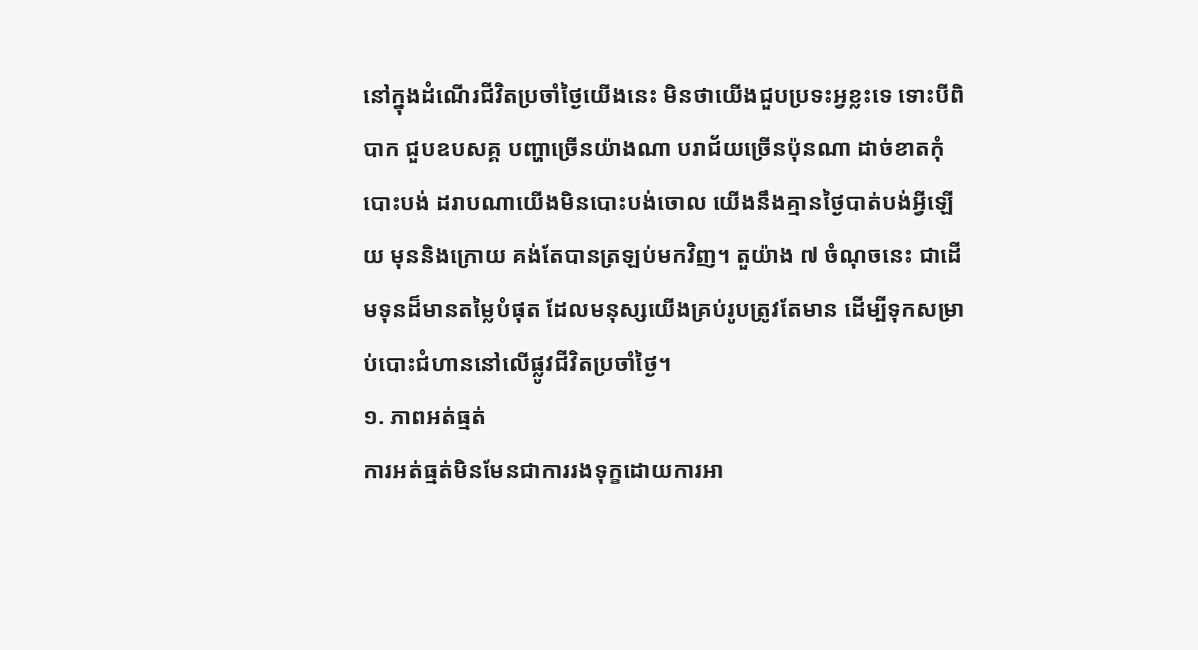នៅក្នុងដំណើរជីវិតប្រចាំថ្ងៃយើងនេះ មិនថាយើងជួបប្រទះអ្វខ្លះទេ ទោះបីពិបាក ជួបឧបសគ្គ បញ្ហាច្រើនយ៉ាងណា បរាជ័យច្រើនប៉ុនណា ដាច់ខាតកុំបោះបង់ ដរាបណាយើងមិនបោះបង់ចោល យើងនឹងគ្មានថ្ងៃបាត់បង់អ្វីឡើយ មុននិងក្រោយ គង់តែបានត្រឡប់មកវិញ។ តួយ៉ាង ៧ ចំណុចនេះ ជាដើមទុនដ៏មានតម្លៃបំផុត ដែលមនុស្សយើងគ្រប់រូបត្រូវតែមាន ដើម្បីទុកសម្រាប់បោះជំហាននៅលើផ្លូវជីវិតប្រចាំថ្ងៃ។
១. ភាពអត់ធ្មត់
ការអត់ធ្មត់មិនមែនជាការរងទុក្ខដោយការអា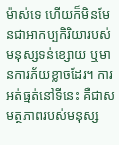ម៉ាស់ទេ ហើយក៏មិនមែនជាអាកប្បកិរិយារបស់មនុស្សទន់ខ្សោយ ឬមានការភ័យខ្លាចដែរ។ ការអត់ធ្មត់នៅទីនេះ គឺជាសមត្ថភាពរបស់មនុស្ស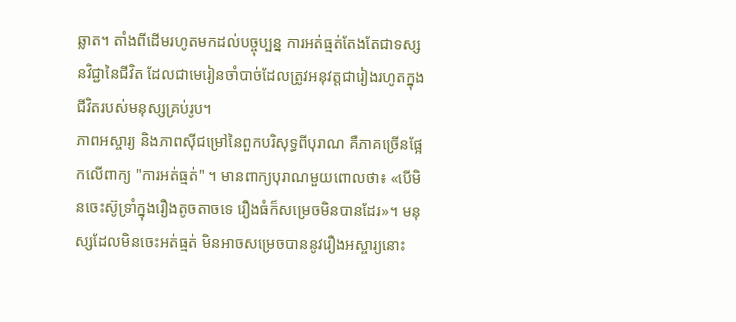ឆ្លាត។ តាំងពីដើមរហូតមកដល់បច្ចុប្បន្ន ការអត់ធ្មត់តែងតែជាទស្សនវិជ្ជានៃជីវិត ដែលជាមេរៀនចាំបាច់ដែលត្រូវអនុវត្តជារៀងរហូតក្នុងជីវិតរបស់មនុស្សគ្រប់រូប។
ភាពអស្ចារ្យ និងភាពស៊ីជម្រៅនៃពួកបរិសុទ្ធពីបុរាណ គឺភាគច្រើនផ្អែកលើពាក្យ "ការអត់ធ្មត់" ។ មានពាក្យបុរាណមួយពោលថា៖ «បើមិនចេះស៊ូទ្រាំក្នុងរឿងតូចតាចទេ រឿងធំក៏សម្រេចមិនបានដែរ»។ មនុស្សដែលមិនចេះអត់ធ្មត់ មិនអាចសម្រេចបាននូវរឿងអស្ចារ្យនោះ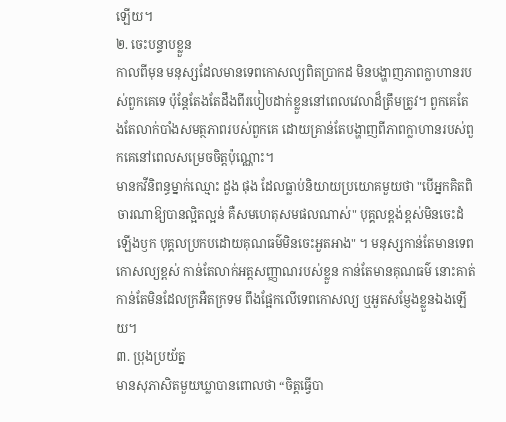ឡើយ។
២. ចេះបន្ទាបខ្លួន
កាលពីមុន មនុស្សដែលមានទេពកោសល្យពិតប្រាកដ មិនបង្ហាញភាពក្លាហានរបស់ពួកគេទេ ប៉ុន្តែតែងតែដឹងពីរបៀបដាក់ខ្លួននៅពេលវេលាដ៏ត្រឹមត្រូវ។ ពួកគេតែងតែលាក់បាំងសមត្ថភាពរបស់ពួកគេ ដោយគ្រាន់តែបង្ហាញពីភាពក្លាហានរបស់ពួកគេនៅពេលសម្រេចចិត្តប៉ុណ្ណោះ។
មានកវីនិពន្ធម្នាក់ឈ្មោះ ដួង ផុង ដែលធ្លាប់និយាយប្រយោគមួយថា "បើអ្នកគិតពិចារណាឱ្យបានល្អិតល្អន់ គឺសមហេតុសមផលណាស់" បុគ្គលខ្ពង់ខ្ពស់មិនចេះដំឡើងឫក បុគ្គលប្រកបដោយគុណធម៌មិនចេះអួតអាង" ។ មនុស្សកាន់តែមានទេពកោសល្យខ្ពស់ កាន់តែលាក់អត្តសញ្ញាណរបស់ខ្លួន កាន់តែមានគុណធម៌ នោះគាត់កាន់តែមិនដែលក្រអឺតក្រទម ពឹងផ្អែកលើទេពកោសល្យ ឬអួតសម្ញែងខ្លួនឯងឡើយ។
៣. ប្រុងប្រយ័ត្ន
មានសុភាសិតមួយឃ្លាបានពោលថា “ចិត្តធ្វើបា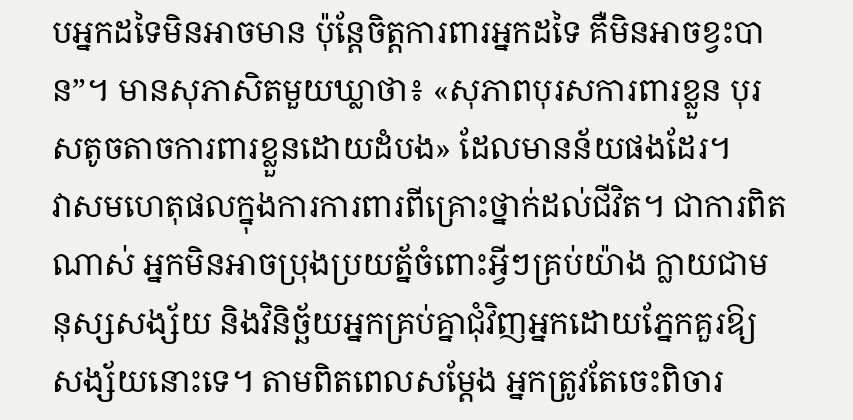បអ្នកដទៃមិនអាចមាន ប៉ុន្តែចិត្តការពារអ្នកដទៃ គឺមិនអាចខ្វះបាន”។ មានសុភាសិតមួយឃ្លាថា៖ «សុភាពបុរសការពារខ្លួន បុរសតូចតាចការពារខ្លួនដោយដំបង» ដែលមានន័យផងដែរ។
វាសមហេតុផលក្នុងការការពារពីគ្រោះថ្នាក់ដល់ជីវិត។ ជាការពិតណាស់ អ្នកមិនអាចប្រុងប្រយត្ន័ចំពោះអ្វីៗគ្រប់យ៉ាង ក្លាយជាមនុស្សសង្ស័យ និងវិនិច្ឆ័យអ្នកគ្រប់គ្នាជុំវិញអ្នកដោយភ្នែកគួរឱ្យសង្ស័យនោះទេ។ តាមពិតពេលសម្តែង អ្នកត្រូវតែចេះពិចារ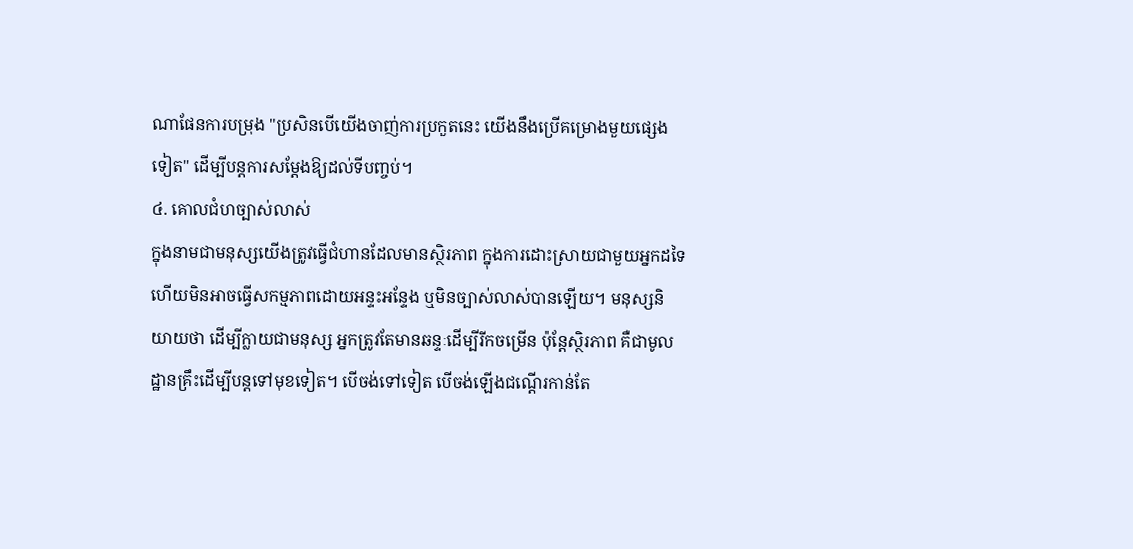ណាផែនការបម្រុង "ប្រសិនបើយើងចាញ់ការប្រកួតនេះ យើងនឹងប្រើគម្រោងមួយផ្សេងទៀត" ដើម្បីបន្តការសម្ដែងឱ្យដល់ទីបញ្ចប់។
៤. គោលជំហច្បាស់លាស់
ក្នុងនាមជាមនុស្សយើងត្រូវធ្វើជំហានដែលមានស្ថិរភាព ក្នុងការដោះស្រាយជាមួយអ្នកដទៃ ហើយមិនអាចធ្វើសកម្មភាពដោយអន្ទះអន្ទែង ឬមិនច្បាស់លាស់បានឡើយ។ មនុស្សនិយាយថា ដើម្បីក្លាយជាមនុស្ស អ្នកត្រូវតែមានឆន្ទៈដើម្បីរីកចម្រើន ប៉ុន្តែស្ថិរភាព គឺជាមូលដ្ឋានគ្រឹះដើម្បីបន្តទៅមុខទៀត។ បើចង់ទៅទៀត បើចង់ឡើងជណ្ដើរកាន់តែ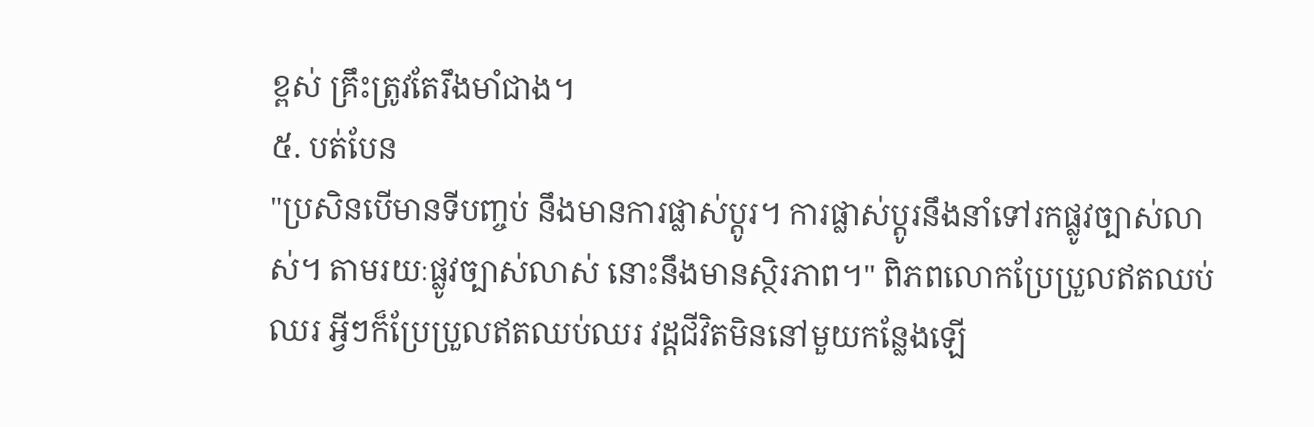ខ្ពស់ គ្រឹះត្រូវតែរឹងមាំជាង។
៥. បត់បែន
"ប្រសិនបើមានទីបញ្ចប់ នឹងមានការផ្លាស់ប្តូរ។ ការផ្លាស់ប្តូរនឹងនាំទៅរកផ្លូវច្បាស់លាស់។ តាមរយៈផ្លូវច្បាស់លាស់ នោះនឹងមានស្ថិរភាព។" ពិភពលោកប្រែប្រួលឥតឈប់ឈរ អ្វីៗក៏ប្រែប្រួលឥតឈប់ឈរ វដ្តជីវិតមិននៅមួយកន្លែងឡើ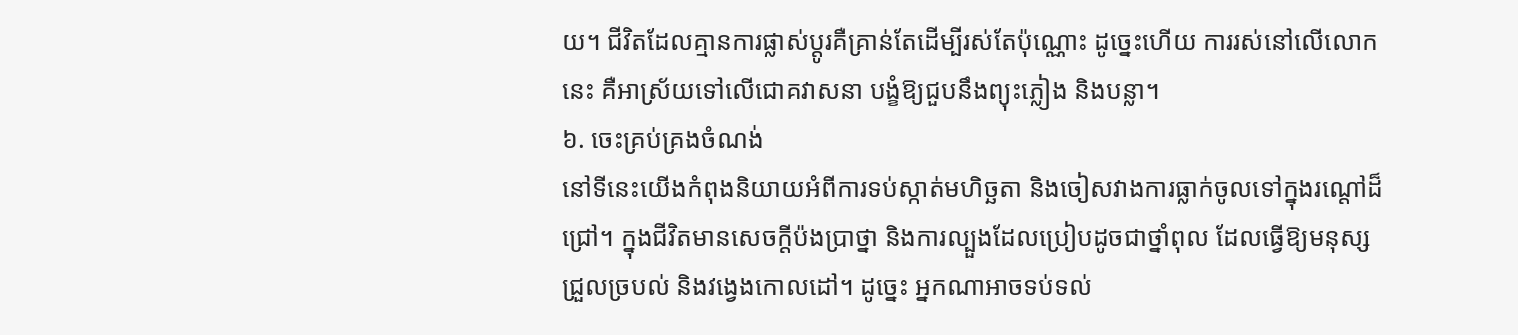យ។ ជីវិតដែលគ្មានការផ្លាស់ប្តូរគឺគ្រាន់តែដើម្បីរស់តែប៉ុណ្ណោះ ដូច្នេះហើយ ការរស់នៅលើលោកនេះ គឺអាស្រ័យទៅលើជោគវាសនា បង្ខំឱ្យជួបនឹងព្យុះភ្លៀង និងបន្លា។
៦. ចេះគ្រប់គ្រងចំណង់
នៅទីនេះយើងកំពុងនិយាយអំពីការទប់ស្កាត់មហិច្ឆតា និងចៀសវាងការធ្លាក់ចូលទៅក្នុងរណ្តៅដ៏ជ្រៅ។ ក្នុងជីវិតមានសេចក្តីប៉ងប្រាថ្នា និងការល្បួងដែលប្រៀបដូចជាថ្នាំពុល ដែលធ្វើឱ្យមនុស្សជ្រួលច្របល់ និងវង្វេងកោលដៅ។ ដូច្នេះ អ្នកណាអាចទប់ទល់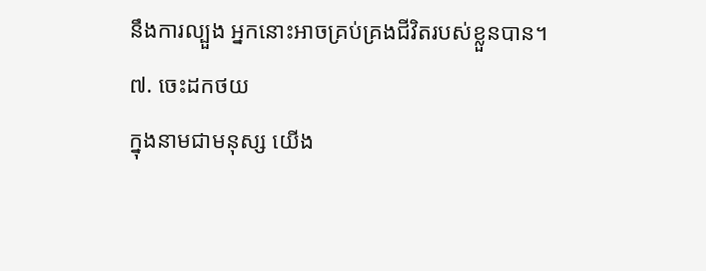នឹងការល្បួង អ្នកនោះអាចគ្រប់គ្រងជីវិតរបស់ខ្លួនបាន។
៧. ចេះដកថយ
ក្នុងនាមជាមនុស្ស យើង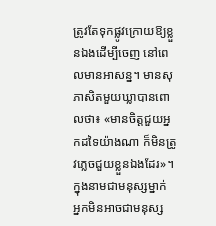ត្រូវតែទុកផ្លូវក្រោយឱ្យខ្លួនឯងដើម្បីចេញ នៅពេលមានអាសន្ន។ មានសុភាសិតមួយឃ្លាបានពោលថា៖ «មានចិត្តជួយអ្នកដទៃយ៉ាងណា ក៏មិនត្រូវភ្លេចជួយខ្លួនឯងដែរ»។ ក្នុងនាមជាមនុស្សម្នាក់ អ្នកមិនអាចជាមនុស្ស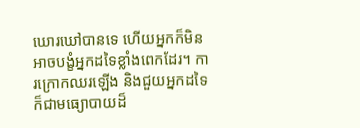ឃោរឃៅបានទេ ហើយអ្នកក៏មិនអាចបង្ខំអ្នកដទៃខ្លាំងពេកដែរ។ ការក្រោកឈរឡើង និងជួយអ្នកដទៃ ក៏ជាមធ្យោបាយដ៏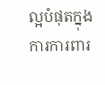ល្អបំផុតក្នុងការការពារ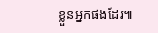ខ្លួនអ្នកផងដែរ៕